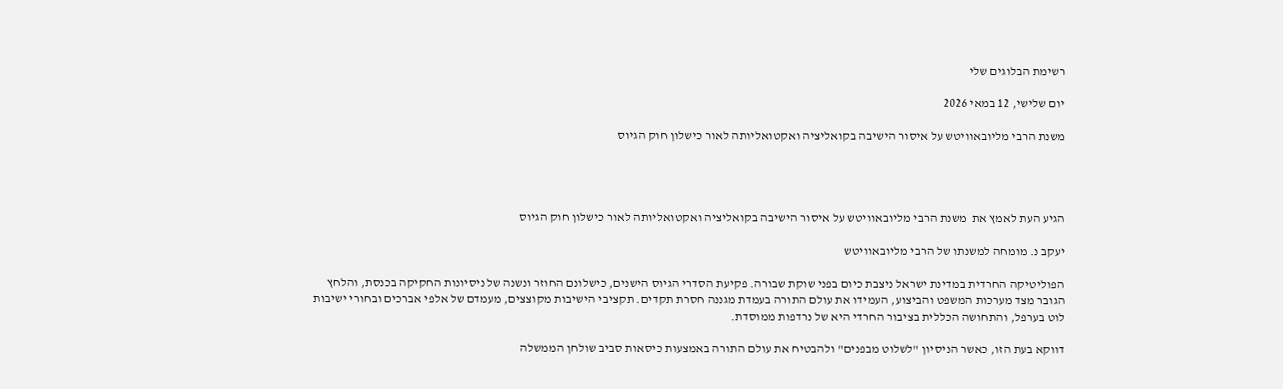רשימת הבלוגים שלי

יום שלישי, 12 במאי 2026

משנת הרבי מליובאוויטש על איסור הישיבה בקואליציה ואקטואליותה לאור כישלון חוק הגיוס




הגיע העת לאמץ את  משנת הרבי מליובאוויטש על איסור הישיבה בקואליציה ואקטואליותה לאור כישלון חוק הגיוס

יעקב נ. מומחה למשנתו של הרבי מליובאוויטש

הפוליטיקה החרדית במדינת ישראל ניצבת כיום בפני שוקת שבורה. פקיעת הסדרי הגיוס הישנים, כישלונם החוזר ונשנה של ניסיונות החקיקה בכנסת, והלחץ הגובר מצד מערכות המשפט והביצוע, העמידו את עולם התורה בעמדת מגננה חסרת תקדים. תקציבי הישיבות מקוצצים, מעמדם של אלפי אברכים ובחורי ישיבות לוט בערפל, והתחושה הכללית בציבור החרדי היא של נרדפות ממוסדת.

דווקא בעת הזו, כאשר הניסיון "לשלוט מבפנים" ולהבטיח את עולם התורה באמצעות כיסאות סביב שולחן הממשלה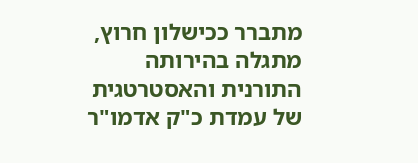מתברר ככישלון חרוץ, מתגלה בהירותה התורנית והאסטרטגית של עמדת כ"ק אדמו"ר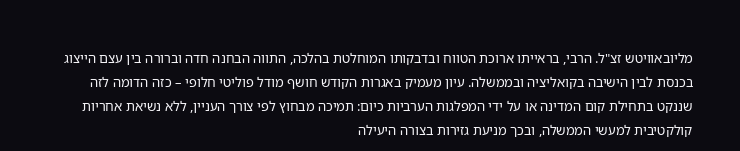מליובאוויטש זצ"ל. הרבי, בראייתו ארוכת הטווח ובדבקותו המוחלטת בהלכה, התווה הבחנה חדה וברורה בין עצם הייצוג בכנסת לבין הישיבה בקואליציה ובממשלה. עיון מעמיק באגרות הקודש חושף מודל פוליטי חלופי – כזה הדומה לזה שננקט בתחילת קום המדינה או על ידי המפלגות הערביות כיום: תמיכה מבחוץ לפי צורך העניין, ללא נשיאת אחריות קולקטיבית למעשי הממשלה, ובכך מניעת גזירות בצורה היעילה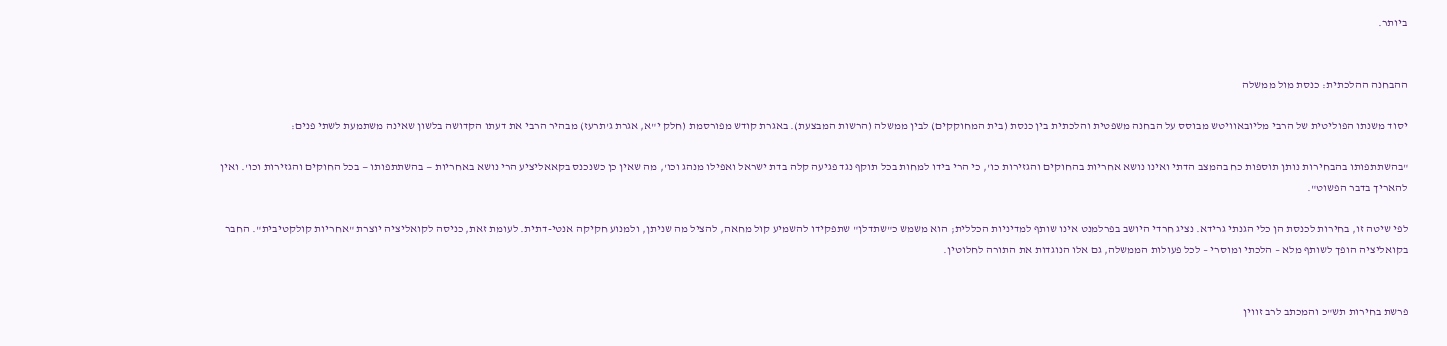ביותר.


ההבחנה ההלכתית: כנסת מול ממשלה

יסוד משנתו הפוליטית של הרבי מליובאוויטש מבוסס על הבחנה משפטית והלכתית בין כנסת (בית המחוקקים) לבין ממשלה (הרשות המבצעת). באגרת קודש מפורסמת (חלק י"א, אגרת ג'תרעז) מבהיר הרבי את דעתו הקדושה בלשון שאינה משתמעת לשתי פנים:

"בהשתתפותו בהבחירות נותן תוספות כח בהמצב הדתי ואינו נושא אחריות בהחוקים והגזירות כו', כי הרי בידו למחות בכל תוקף נגד פגיעה קלה בדת ישראל ואפילו מנהג וכו', מה שאין כן כשנכנס בקאאליציע הרי נושא באחריות — בהשתתפותו — בכל החוקים והגזירות וכו'. ואין להאריך בדבר הפשוט".

לפי שיטה זו, בחירות לכנסת הן כלי הגנתי גרידא. נציג חרדי היושב בפרלמנט אינו שותף למדיניות הכללית; הוא משמש כ"שתדלן" שתפקידו להשמיע קול מחאה, להציל מה שניתן, ולמנוע חקיקה אנטי-דתית. לעומת זאת, כניסה לקואליציה יוצרת "אחריות קולקטיבית". החבר בקואליציה הופך לשותף מלא – הלכתי ומוסרי – לכל פעולות הממשלה, גם אלו הנוגדות את התורה לחלוטין.


פרשת בחירות תש"כ והמכתב לרב זווין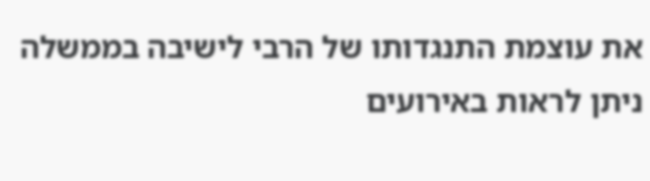את עוצמת התנגדותו של הרבי לישיבה בממשלה ניתן לראות באירועים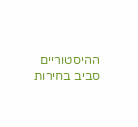ההיסטוריים סביב בחירות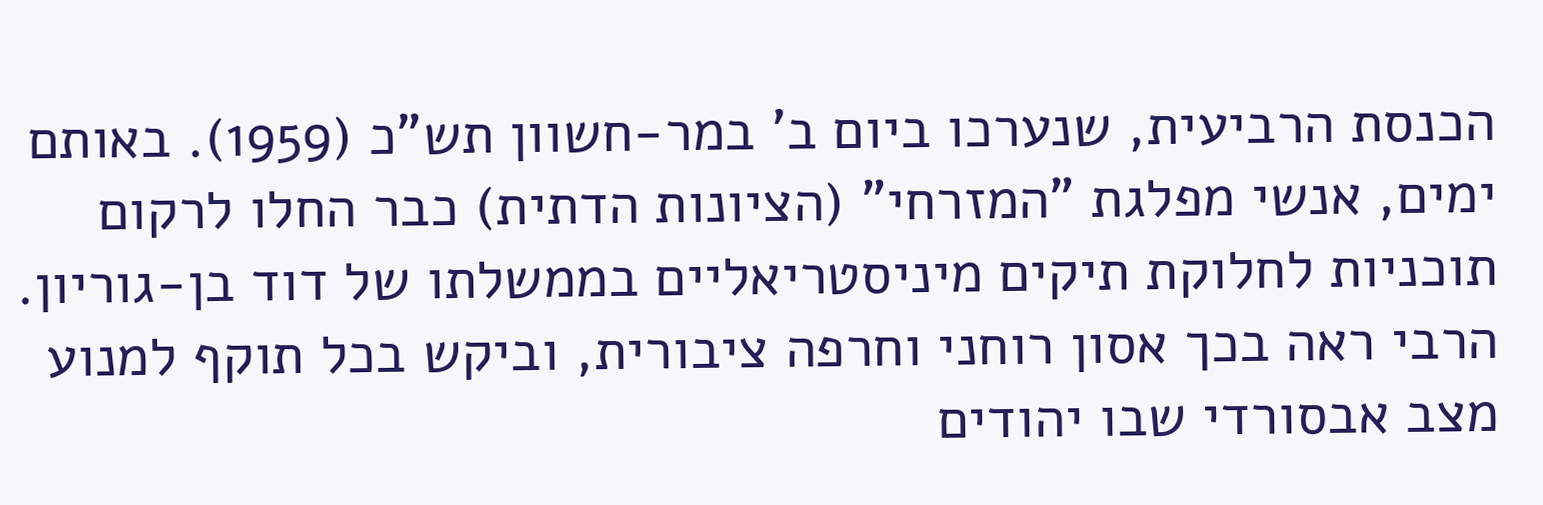הכנסת הרביעית, שנערכו ביום ב' במר-חשוון תש"כ (1959). באותם ימים, אנשי מפלגת "המזרחי" (הציונות הדתית) כבר החלו לרקום תוכניות לחלוקת תיקים מיניסטריאליים בממשלתו של דוד בן-גוריון. הרבי ראה בכך אסון רוחני וחרפה ציבורית, וביקש בכל תוקף למנוע מצב אבסורדי שבו יהודים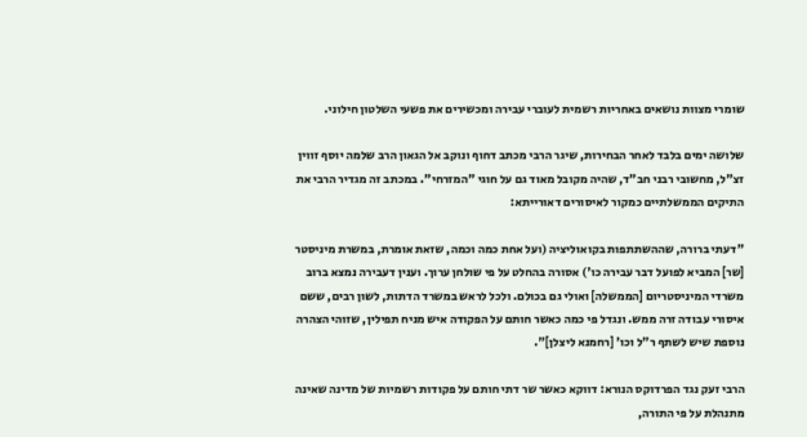שומרי מצוות נושאים באחריות רשמית לעוברי עבירה ומכשירים את פשעי השלטון חילוני.

שלושה ימים בלבד לאחר הבחירות, שיגר הרבי מכתב דחוף ונוקב אל הגאון הרב שלמה יוסף זווין זצ"ל, מחשובי רבני חב"ד, שהיה מקובל מאוד גם על חוגי "המזרחי". במכתב זה מגדיר הרבי את התיקים הממשלתיים כמקור לאיסורים דאורייתא:

"דעתי ברורה, שההשתתפות בקואוליציה (ועל אחת כמה וכמה, שזאת אומרת, במשרת מיניסטר [שר] המביא לפועל דבר עבירה כו') אסורה בהחלט על פי שולחן ערוך. וענין דעבירה נמצא ברוב משרדי המיניסטריום [הממשלה] ואולי גם בכולם. ולכל לראש במשרד הדתות, לשון רבים, ששם איסורי עבודה זרה ממש. ונגדל פי כמה כאשר חותם על הפקודה איש מניח תפילין, שזוהי הצהרה נוספת שיש לשתף ר"ל וכו' [רחמנא ליצלן]".

הרבי זעק נגד הפרדוקס הנורא: דווקא כאשר שר דתי חותם על פקודות רשמיות של מדינה שאינה מתנהלת על פי התורה,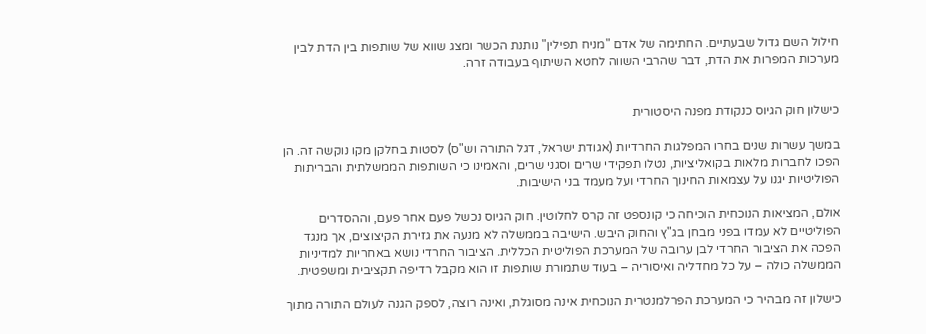חילול השם גדול שבעתיים. החתימה של אדם "מניח תפילין" נותנת הכשר ומצג שווא של שותפות בין הדת לבין מערכות המפרות את הדת, דבר שהרבי השווה לחטא השיתוף בעבודה זרה.


כישלון חוק הגיוס כנקודת מפנה היסטורית

במשך עשרות שנים בחרו המפלגות החרדיות (אגודת ישראל, דגל התורה וש"ס) לסטות בחלקן מקו נוקשה זה. הן הפכו לחברות מלאות בקואליציות, נטלו תפקידי שרים וסגני שרים, והאמינו כי השותפות הממשלתית והבריתות הפוליטיות יגנו על עצמאות החינוך החרדי ועל מעמד בני הישיבות.

אולם, המציאות הנוכחית הוכיחה כי קונספט זה קרס לחלוטין. חוק הגיוס נכשל פעם אחר פעם, וההסדרים הפוליטיים לא עמדו בפני מבחן בג"ץ והחוק היבש. הישיבה בממשלה לא מנעה את גזירת הקיצוצים, אך מנגד הפכה את הציבור החרדי לבן ערובה של המערכת הפוליטית הכללית. הציבור החרדי נושא באחריות למדיניות הממשלה כולה – על כל מחדליה ואיסוריה – בעוד שתמורת שותפות זו הוא מקבל רדיפה תקציבית ומשפטית.

כישלון זה מבהיר כי המערכת הפרלמנטרית הנוכחית אינה מסוגלת, ואינה רוצה, לספק הגנה לעולם התורה מתוך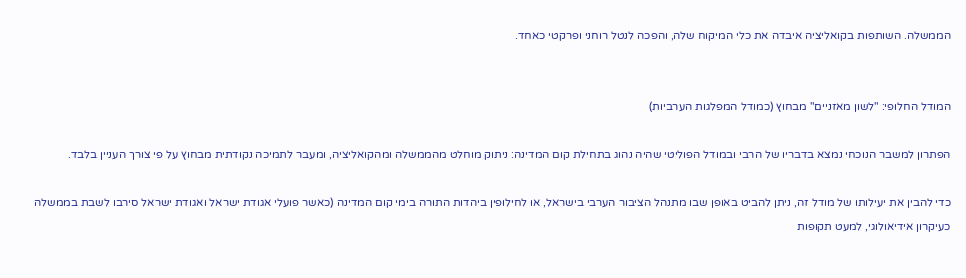הממשלה. השותפות בקואליציה איבדה את כלי המיקוח שלה, והפכה לנטל רוחני ופרקטי כאחד.


המודל החלופי: "לשון מאזניים" מבחוץ (כמודל המפלגות הערביות)

הפתרון למשבר הנוכחי נמצא בדבריו של הרבי ובמודל הפוליטי שהיה נהוג בתחילת קום המדינה: ניתוק מוחלט מהממשלה ומהקואליציה, ומעבר לתמיכה נקודתית מבחוץ על פי צורך העניין בלבד.

כדי להבין את יעילותו של מודל זה, ניתן להביט באופן שבו מתנהל הציבור הערבי בישראל, או לחילופין ביהדות התורה בימי קום המדינה (כאשר פועלי אגודת ישראל ואגודת ישראל סירבו לשבת בממשלה כעיקרון אידיאולוגי, למעט תקופות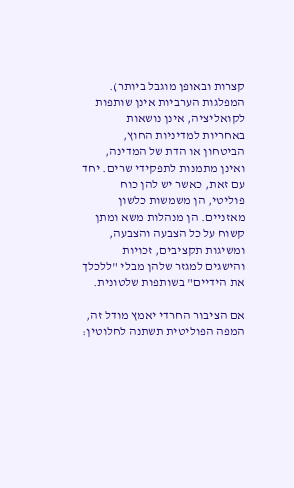קצרות ובאופן מוגבל ביותר). המפלגות הערביות אינן שותפות לקואליציה, אינן נושאות באחריות למדיניות החוץ, הביטחון או הדת של המדינה, ואינן מתמנות לתפקידי שרים. יחד עם זאת, כאשר יש להן כוח פוליטי, הן משמשות כלשון מאזניים. הן מנהלות משא ומתן קשוח על כל הצבעה והצבעה, ומשיגות תקציבים, זכויות והישגים למגזר שלהן מבלי "ללכלך את הידיים" בשותפות שלטונית.

אם הציבור החרדי יאמץ מודל זה, המפה הפוליטית תשתנה לחלוטין: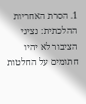1. הסרת האחריות ההלכתית: נציגי הציבור לא יהיו חתומים על החלטות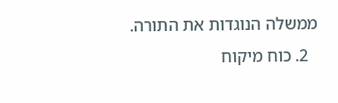ממשלה הנוגדות את התורה.
  2. כוח מיקוח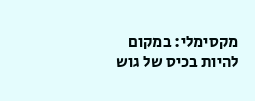מקסימלי: במקום להיות בכיס של גוש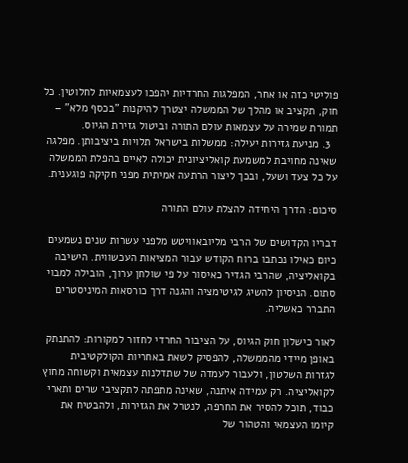פוליטי כזה או אחר, המפלגות החרדיות יהפכו לעצמאיות לחלוטין. כל חוק, תקציב או מהלך של הממשלה יצטרך להיקנות "בכסף מלא" – תמורת שמירה על עצמאות עולם התורה וביטול גזירת הגיוס.
  3. מניעת גזירות יעילה: ממשלות בישראל תלויות ביציבותן. מפלגה שאינה מחויבת למשמעת קואליציונית יכולה לאיים בהפלת הממשלה על כל צעד ושעל, ובכך ליצור הרתעה אמיתית מפני חקיקה פוגענית.

סיכום: הדרך היחידה להצלת עולם התורה

דבריו הקדושים של הרבי מליובאוויטש מלפני עשרות שנים נשמעים כיום כאילו נכתבו ברוח הקודש עבור המציאות העכשווית. הישיבה בקואליציה, שהרבי הגדיר כאיסור על פי שולחן ערוך, הובילה למבוי סתום. הניסיון להשיג לגיטימציה והגנה דרך כורסאות המיניסטרים התברר כאשליה.

לאור כישלון חוק הגיוס, על הציבור החרדי לחזור למקורות: להתנתק באופן מיידי מהממשלה, להפסיק לשאת באחריות הקולקטיבית לגזרות השלטון, ולעבור לעמדה של שתדלנות עצמאית וקשוחה מחוץ לקואליציה. רק עמידה איתנה, שאינה מתפתה לתקציבי שרים ותארי כבוד, תוכל להסיר את החרפה, לנטרל את הגזירות, ולהבטיח את קיומו העצמאי והטהור של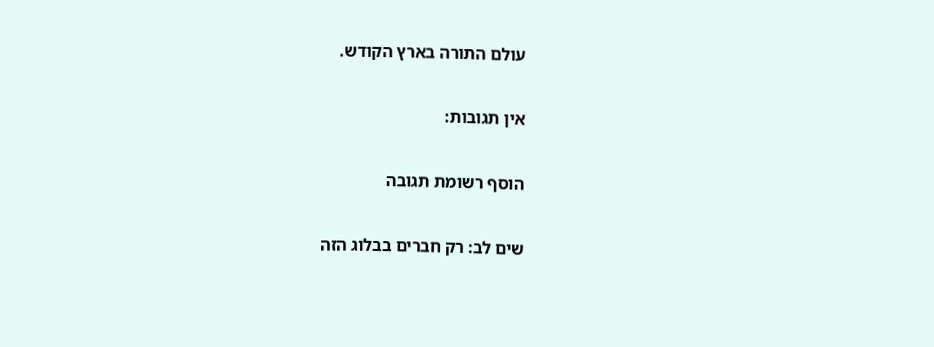עולם התורה בארץ הקודש.

אין תגובות:

הוסף רשומת תגובה

שים לב: רק חברים בבלוג הזה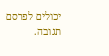יכולים לפרסם תגובה.